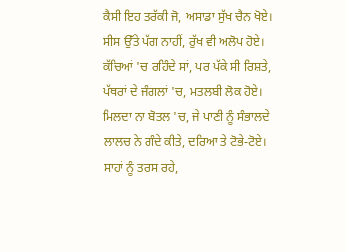ਕੈਸੀ ਇਹ ਤਰੱਕੀ ਜੋ, ਅਸਾਡਾ ਸੁੱਖ ਚੈਨ ਖੋਏ।
ਸੀਸ ਉੱਤੇ ਪੱਗ ਨਾਹੀਂ, ਰੁੱਖ ਵੀ ਅਲੋਪ ਹੋਏ।
ਕੱਚਿਆਂ 'ਚ ਰਹਿੰਦੇ ਸਾਂ, ਪਰ ਪੱਕੇ ਸੀ ਰਿਸ਼ਤੇ,
ਪੱਥਰਾਂ ਦੇ ਜੰਗਲਾਂ 'ਚ, ਮਤਲਬੀ ਲੋਕ ਹੋਏ।
ਮਿਲਦਾ ਨਾ ਬੋਤਲ 'ਚ, ਜੇ ਪਾਣੀ ਨੂੰ ਸੰਭਾਲਦੇ
ਲਾਲਚ ਨੇ ਗੰਦੇ ਕੀਤੇ, ਦਰਿਆ ਤੇ ਟੋਭੇ-ਟੋਏ।
ਸਾਹਾਂ ਨੂੰ ਤਰਸ ਰਹੇ,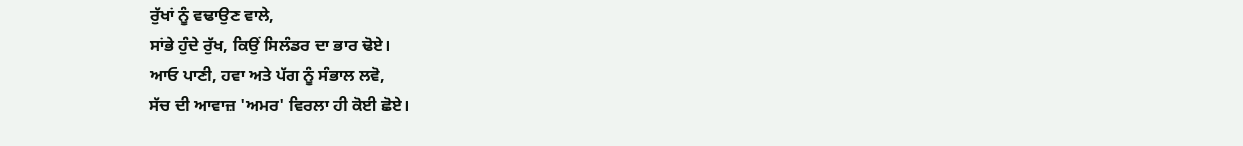ਰੁੱਖਾਂ ਨੂੰ ਵਢਾਉਣ ਵਾਲੇ,
ਸਾਂਭੇ ਹੁੰਦੇ ਰੁੱਖ, ਕਿਉਂ ਸਿਲੰਡਰ ਦਾ ਭਾਰ ਢੋਏ।
ਆਓ ਪਾਣੀ, ਹਵਾ ਅਤੇ ਪੱਗ ਨੂੰ ਸੰਭਾਲ ਲਵੋ,
ਸੱਚ ਦੀ ਆਵਾਜ਼ 'ਅਮਰ' ਵਿਰਲਾ ਹੀ ਕੋਈ ਛੋਏ।